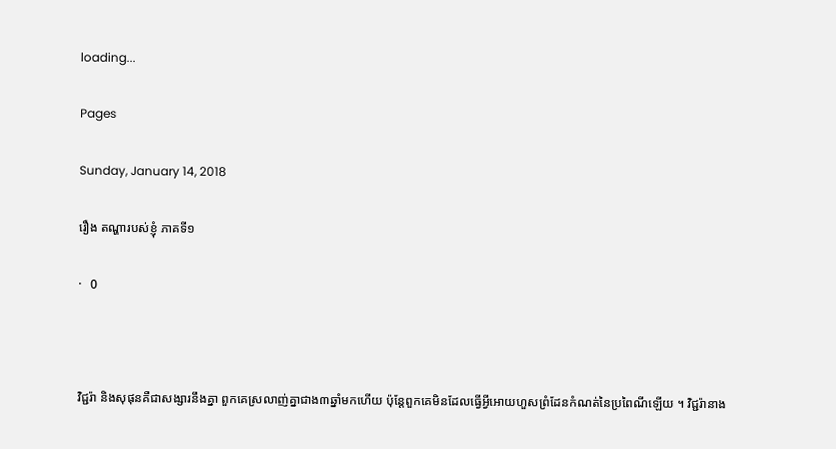loading...

Pages

Sunday, January 14, 2018

រឿង តណ្ហារបស់ខ្ញំុ ភាគទី១

·   0



វិជ្ជរ៉ា និងសុផុនគឺជាសង្សារនឹងគ្នា ពួកគេស្រលាញ់គ្នាជាង៣ឆ្នាំមកហើយ ប៉ុន្តែពួកគេមិនដែលធ្វើអ្វីអោយហួសព្រំដែនកំណត់នៃប្រពៃណីឡើយ ។ វិជ្ជរ៉ានាង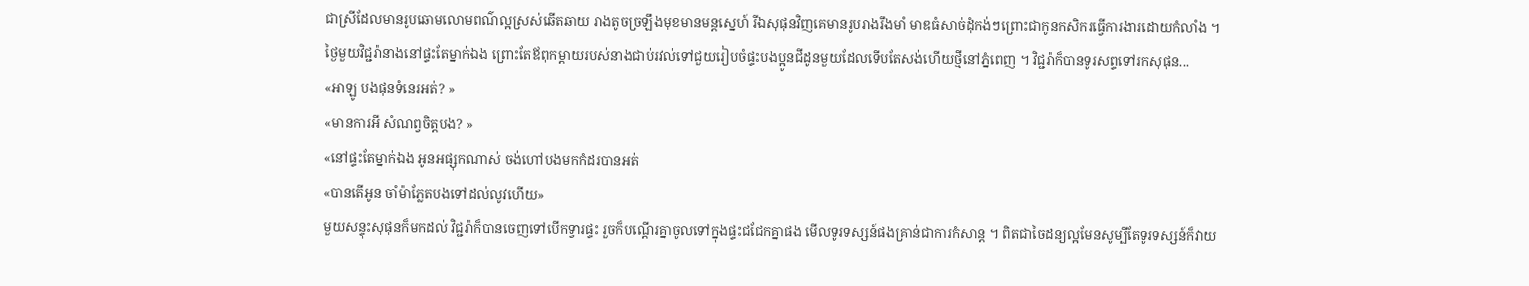ជាស្រីដែលមានរូបឆោមលោមពណ៌ល្អស្រស់ឆើតឆាយ រាងតូចច្រឡឹងមុខមានមន្តស្នេហ៍ រីឯសុផុនវិញគេមានរូបរាងរឹងមាំ មាឌធំសាច់ដុំកង់ៗព្រោះជាកូនកសិករធ្វើការងារដោយកំលាំង ។
ថ្ងៃមួយវិជ្ជរ៉ានាងនៅផ្ទះតែម្នាក់ឯង ព្រោះតែឪពុកម្ដាយរបស់នាងជាប់រវល់ទៅជួយរៀបចំផ្ទះបងប្អូនជីដូនមួយដែលទើបតែសង់ហើយថ្មីនៅភ្នំពេញ ។ វិជ្ជរ៉ាក៏បានទូរសព្ទទៅរកសុផុន...
«អាឡូ បងផុនទំនេរអត់? »
«មានការអី សំណព្វចិត្តបង? »
«នៅផ្ទះតែម្នាក់ឯង អូនអផ្សុកណាស់ ចង់ហៅបងមកកំដរបានអត់
«បានតើអូន ចាំម៉ាភ្លែតបងទៅដល់លូវហើយ»
មួយសន្ទុះសុផុនក៏មកដល់ វិជ្ជរ៉ាក៏បានចេញទៅបើកទ្វារផ្ទះ រួចក៏បណ្ដើរគ្នាចូលទៅក្នុងផ្ទះជជែកគ្នាផង មើលទូរទស្សន៍ផងគ្រាន់ជាការកំសាន្ត ។ ពិតជាចៃដន្យល្អមែនសូម្បីតែទូរទស្សន៍ក៏វាយ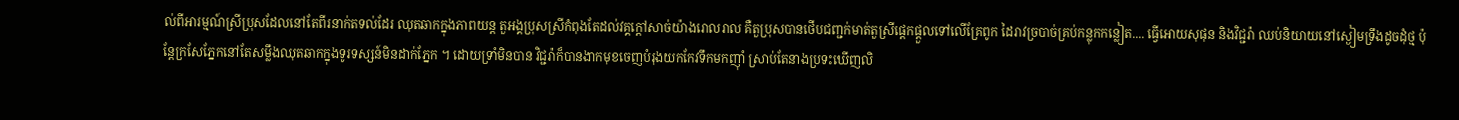ល់ពីអារម្មណ៍ស្រីប្រុសដែលនៅតែពីរនាក់តទល់ដែរ ឈុតឆាកក្នុងភាពយន្ត តួអង្គប្រុសស្រីកំពុងតែដល់វគ្គក្ដៅសាច់យ៉ាងរោលរាល គឺតួប្រុសបានថើបជញ្ជក់មាត់តួស្រីផ្ដេកផ្ដួលទៅលើគ្រែពូក ដៃរាវច្របាច់គ្រប់កន្លុកកន្លៀត.... ធ្វើអោយសុផុន និងវិជ្ជរ៉ា ឈប់និយាយនៅស្ងៀមទ្រឹងដូចដុំថ្ម ប៉ុន្តែក្រសែភ្នែកនៅតែសម្លឹងឈុតឆាកក្នុងទូរទស្សន៍មិនដាក់ភ្នែក ។ ដោយទ្រាំមិនបាន វិជ្ជរ៉ាក៏បានងាកមុខចេញបំរុងយកកែវទឹកមកញ៉ាំ ស្រាប់តែនាងប្រទះឃើញលិ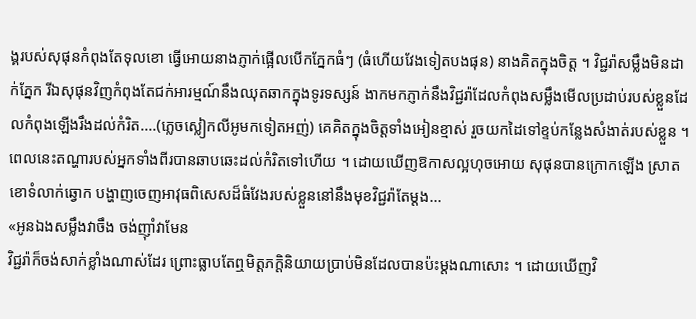ង្គរបស់សុផុនកំពុងតែទុលខោ ធ្វើអោយនាងភ្ញាក់ផ្អើលបើកភ្នែកធំៗ (ធំហើយវែងទៀតបងផុន) នាងគិតក្នុងចិត្ត ។ វិជ្ជរ៉ាសម្លឹងមិនដាក់ភ្នែក រីឯសុផុនវិញកំពុងតែជក់អារម្មណ៍នឹងឈុតឆាកក្នុងទូរទស្សន៍ ងាកមកភ្ញាក់នឹងវិជ្ជរ៉ាដែលកំពុងសម្លឹងមើលប្រដាប់របស់ខ្លួនដែលកំពុងឡើងរឹងដល់កំរិត....(ភ្លេចស្លៀកលីអូមកទៀតអញ់) គេគិតក្នុងចិត្តទាំងអៀនខ្មាស់ រួចយកដៃទៅខ្ទប់កន្លែងសំងាត់របស់ខ្លួន ។
ពេលនេះតណ្ហារបស់អ្នកទាំងពីរបានឆាបឆេះដល់កំរិតទៅហើយ ។ ដោយឃើញឱកាសល្អហុចអោយ សុផុនបានក្រោកឡើង ស្រាតខោទំលាក់ឆ្វោក បង្ហាញចេញអាវុធពិសេសដ៏ធំវែងរបស់ខ្លួននៅនឹងមុខវិជ្ជរ៉ាតែម្ដង...
«អូនឯងសម្លឹងវាចឹង ចង់ញ៉ាំវាមែន
វិជ្ជរ៉ាក៏ចង់សាក់ខ្លាំងណាស់ដែរ ព្រោះធ្លាបតែឮមិត្តភក្ដិនិយាយប្រាប់មិនដែលបានប៉ះម្ដងណាសោះ ។ ដោយឃើញវិ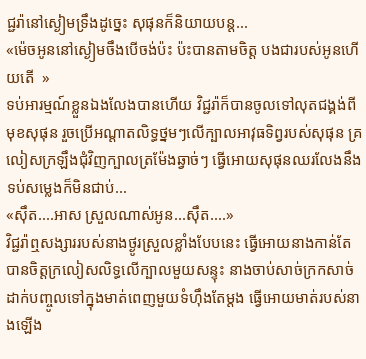ជ្ជរ៉ានៅស្ងៀមទ្រឹងដូច្នេះ សុផុនក៏និយាយបន្ត...
«ម៉េចអូននៅស្ងៀមចឹងបើចង់ប៉ះ ប៉ះបានតាមចិត្ត បងជារបស់អូនហើយតើ  »
ទប់អារម្មណ៍ខ្លួនឯងលែងបានហើយ វិជ្ជរ៉ាក៏បានចូលទៅលុតជង្គង់ពីមុខសុផុន រួចប្រើអណ្ដាតលិទ្ធថ្នមៗលើក្បាលអាវុធទិព្វរបស់សុផុន គ្រលៀសក្រឡឹងជុំវិញក្បាលត្រម៉ែងឆ្វាច់ៗ ធ្វើអោយសុផុនឈរលែងនឹង ទប់សម្លេងក៏មិនជាប់...
«ស៊ឹត....អាស ស្រួលណាស់អូន...ស៊ឹត....»
វិជ្ជរ៉ាឮសង្សាររបស់នាងថ្ងូរស្រួលខ្លាំងបែបនេះ ធ្វើអោយនាងកាន់តែបានចិត្តក្រលៀសលិទ្ធលើក្បាលមួយសន្ទុះ នាងចាប់សាច់ក្រកសាច់ដាក់បញ្ចូលទៅក្នុងមាត់ពេញមួយទំហ៊ឹងតែម្ដង ធ្វើអោយមាត់របស់នាងឡើង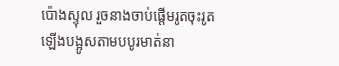ប៉ោងស្ទុល រួចនាងចាប់ផ្ដើមរូតចុះរូតឡើងបង្អូសតាមបបូរមាត់នា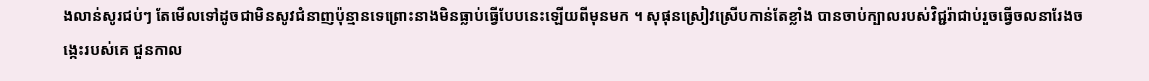ងលាន់សូរជប់ៗ តែមើលទៅដូចជាមិនសូវជំនាញប៉ុន្មានទេព្រោះនាងមិនធ្លាប់ធ្វើបែបនេះឡើយពីមុនមក ។ សុផុនស្រៀវស្រើបកាន់តែខ្លាំង បានចាប់ក្បាលរបស់វិជ្ជរ៉ាជាប់រួចធ្វើចលនារែងចង្កេះរបស់គេ ជួនកាល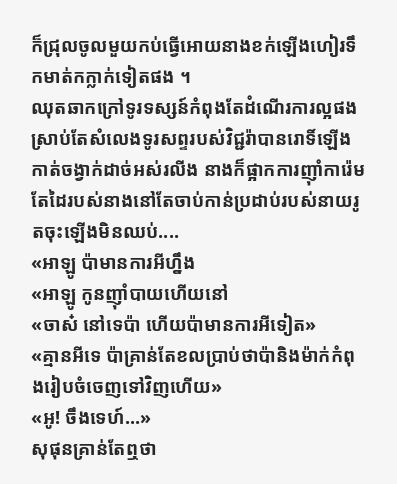ក៏ជ្រុលចូលមួយកប់ធ្វើអោយនាងខក់ឡើងហៀរទឹកមាត់កក្លាក់ទៀតផង ។
ឈុតឆាកក្រៅទូរទស្សន៍កំពុងតែដំណើរការល្អផងស្រាប់តែសំលេងទូរសព្ទរបស់វិជ្ជរ៉ាបានរោទិ៍ឡើងកាត់ចង្វាក់ដាច់អស់រលីង នាងក៏ផ្អាកការញ៉ាំការ៉េមតែដៃរបស់នាងនៅតែចាប់កាន់ប្រដាប់របស់នាយរូតចុះឡើងមិនឈប់....
«អាឡូ ប៉ាមានការអីហ្នឹង
«អាឡូ កូនញ៉ាំបាយហើយនៅ
«ចាស៎ នៅទេប៉ា ហើយប៉ាមានការអីទៀត»
«គ្មានអីទេ ប៉ាគ្រាន់តែខលប្រាប់ថាប៉ានិងម៉ាក់កំពុងរៀបចំចេញទៅវិញហើយ»
«អូ! ចឹងទេហ៍...»
សុផុនគ្រាន់តែឮថា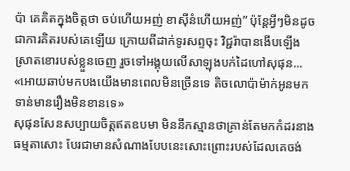ប៉ា គេគិតក្នុងចិត្តថា ចប់ហើយអញ់ ខាស៊ីនំហើយអញ់” ប៉ុន្តែអ្វីៗមិនដូចជាការគិតរបស់គេឡើយ ក្រោយពីដាក់ទូរសព្ទចុះ វិជ្ជរ៉ាបានងើបឡើងស្រាតខោរបស់ខ្លួនចេញ រួចទៅអង្គុយលើសាឡុងបក់ដៃហៅសុផុន...
«អោយឆាប់មកបងយើងមានពេលមិនច្រើនទេ តិចលោប៉ាម៉ាក់អូនមកទាន់មានរឿងមិនខានទេ»
សុផុនសែនសប្បាយចិត្តឥតឧបមា មិននឹកស្មានថាគ្រាន់តែមកកំដរនាងធម្មតាសោះ បែរជាមានសំណាងបែបនេះសោះព្រោះរបស់ដែលគេចង់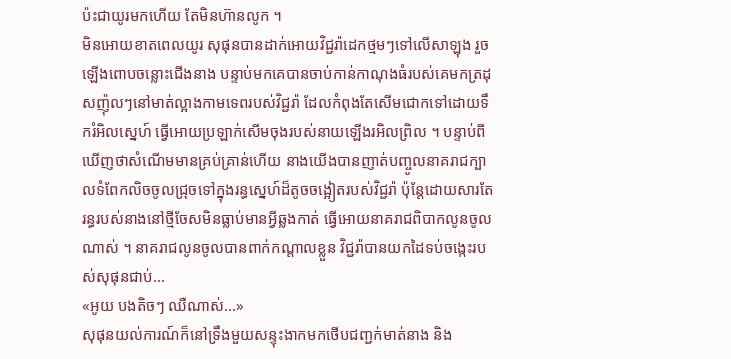ប៉ះជាយូរមកហើយ តែមិនហ៊ានលូក ។
មិនអោយខាតពេលយូរ សុផុនបានដាក់អោយវិជ្ជរ៉ាដេកថ្មមៗទៅលើសាឡុង រួចឡើងពោបចន្លោះជើងនាង បន្ទាប់មកគេបានចាប់កាន់កាណុងធំរបស់គេមកត្រដុសញ៉ុលៗនៅមាត់ល្អាងកាមទេពរបស់វិជ្ជរ៉ា ដែលកំពុងតែសើមជោកទៅដោយទឹករំអិលស្នេហ៍ ធ្វើអោយប្រឡាក់សើមចុងរបស់នាយឡើងរអិលព្រិល ។ បន្ទាប់ពីឃើញថាសំណើមមានគ្រប់គ្រាន់ហើយ នាងយើងបានញាត់បញ្ចូលនាគរាជក្បាលទំពែកលិចចូលជ្រុចទៅក្នុងរន្ធស្នេហ៍ដ៏តូចចង្អៀតរបស់វិជ្ជរ៉ា ប៉ុន្តែដោយសារតែរន្ធរបស់នាងនៅថ្មីចែសមិនធ្លាប់មានអ្វីឆ្លងកាត់ ធ្វើអោយនាគរាជពិបាកលូនចូលណាស់ ។ នាគរាជលូនចូលបានពាក់កណ្ដាលខ្លួន វិជ្ជរ៉ាបានយកដៃទប់ចង្កេះរបស់សុផុនជាប់...
«អូយ បងតិចៗ ឈឺណាស់...»
សុផុនយល់ការណ៍ក៏នៅទ្រឹងមួយសន្ទុះងាកមកថើបជញ្ជក់មាត់នាង និង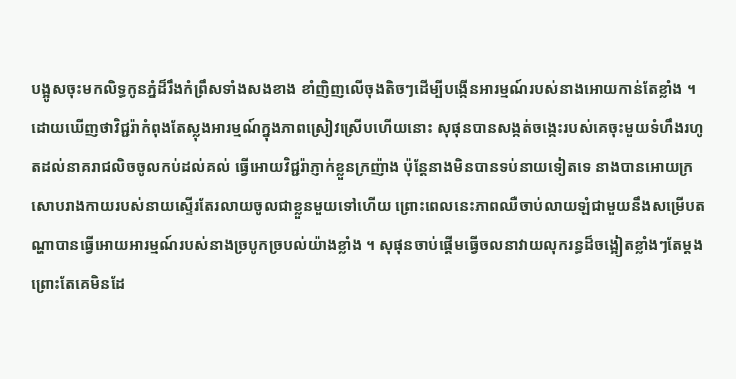បង្អូសចុះមកលិទ្ធកូនភ្នំដ៏រឹងកំព្រឹសទាំងសងខាង ខាំញិញលើចុងតិចៗដើម្បីបង្កើនអារម្មណ៍របស់នាងអោយកាន់តែខ្លាំង ។
ដោយឃើញថាវិជ្ជរ៉ាកំពុងតែស្លុងអារម្មណ៍ក្នុងភាពស្រៀវស្រើបហើយនោះ សុផុនបានសង្កត់ចង្កេះរបស់គេចុះមួយទំហឹងរហូតដល់នាគរាជលិចចូលកប់ដល់គល់ ធ្វើអោយវិជ្ជរ៉ាភ្ញាក់ខ្លួនក្រញ៉ាង ប៉ុន្តែនាងមិនបានទប់នាយទៀតទេ នាងបានអោយក្រសោបរាងកាយរបស់នាយស្ទើរតែរលាយចូលជាខ្លួនមួយទៅហើយ ព្រោះពេលនេះភាពឈឺចាប់លាយឡំជាមួយនឹងសម្រើបតណ្ហាបានធ្វើអោយអារម្មណ៍របស់នាងច្របូកច្របល់យ៉ាងខ្លាំង ។ សុផុនចាប់ផ្ដើមធ្វើចលនាវាយលុករន្ធដ៏ចង្អៀតខ្លាំងៗតែម្ដង ព្រោះតែគេមិនដែ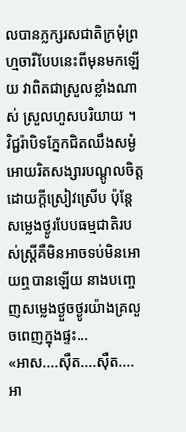លបានភ្លក្សរសជាតិក្រមុំព្រហ្មចារីបែបនេះពីមុនមកឡើយ វាពិតជាស្រួលខ្លាំងណាស់ ស្រួលហួសបរិយាយ ។ វិជ្ជរ៉ាបិទភ្នែកជិតឈឹងសម្ងំអោយរិតសង្សារបណ្ដូលចិត្តដោយក្ដីស្រៀវស្រើប ប៉ុន្តែសម្លេងថ្ងូរបែបធម្មជាតិរបស់ស្ត្រីគឺមិនអាចទប់មិនអោយឮបានឡើយ នាងបញ្ចេញសម្លេងថ្ងួចថ្ងូរយ៉ាងគ្រលួចពេញក្នុងផ្ទះ...
«អាស....ស៊ឺត....ស៊ឺត....អា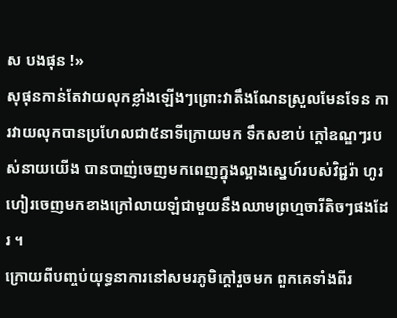ស បងផុន !»
សុផុនកាន់តែវាយលុកខ្លាំងឡើងៗព្រោះវាតឹងណែនស្រួលមែនទែន ការវាយលុកបានប្រហែលជា៥នាទីក្រោយមក ទឹកសខាប់ ក្ដៅឧណ្ឌៗរបស់នាយយើង បានបាញ់ចេញមកពេញក្នុងល្អាងស្នេហ៍របស់វិជ្ជរ៉ា ហូរហៀរចេញមកខាងក្រៅលាយឡំជាមួយនឹងឈាមព្រហ្មចារីតិចៗផងដែរ ។
ក្រោយពីបញ្ចប់យុទ្ធនាការនៅសមរភូមិក្ដៅរួចមក ពួកគេទាំងពីរ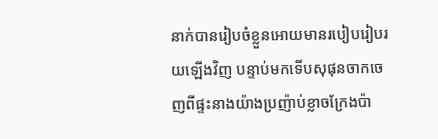នាក់បានរៀបចំខ្លួនអោយមានរបៀបរៀបរយឡើងវិញ បន្ទាប់មកទើបសុផុនចាកចេញពីផ្ទះនាងយ៉ាងប្រញ៉ាប់ខ្លាចក្រែងប៉ា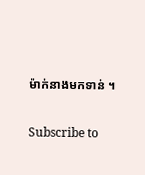ម៉ាក់នាងមកទាន់ ។

Subscribe to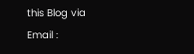this Blog via Email :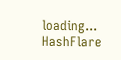loading...
HashFlare